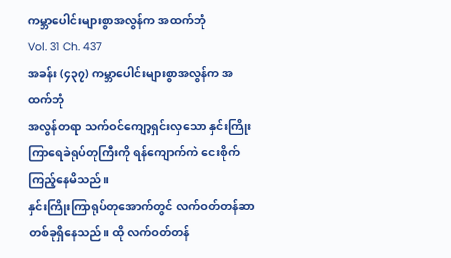ကမ္ဘာပေါင်းများစွာအလွန်က အထက်ဘုံ
Vol. 31 Ch. 437
အခန်း (၄၃၇) ကမ္ဘာပေါင်းများစွာအလွန်က အထက်ဘုံ
အလွန်တရာ သက်ဝင်ကျော့ရှင်းလှသော နှင်းကြိုးကြာရေခဲရုပ်တုကြီးကို ရန်ကျောက်ကဲ ငေးစိုက်ကြည့်နေမိသည်။
နှင်းကြိုးကြာရုပ်တုအောက်တွင် လက်ဝတ်တန်ဆာတစ်ခုရှိနေသည်။ ထို လက်ဝတ်တန်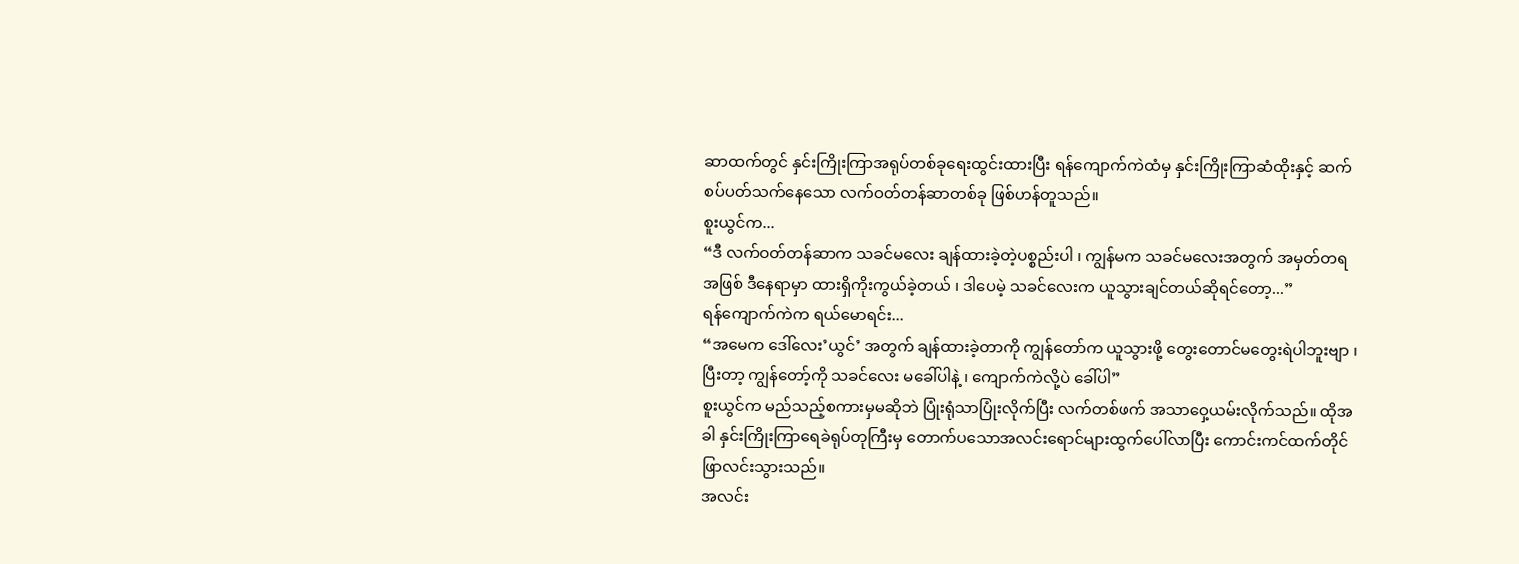ဆာထက်တွင် နှင်းကြိုးကြာအရုပ်တစ်ခုရေးထွင်းထားပြီး ရန်ကျောက်ကဲထံမှ နှင်းကြိုးကြာဆံထိုးနှင့် ဆက်စပ်ပတ်သက်နေသော လက်ဝတ်တန်ဆာတစ်ခု ဖြစ်ဟန်တူသည်။
စူးယွင်က...
“ဒီ လက်ဝတ်တန်ဆာက သခင်မလေး ချန်ထားခဲ့တဲ့ပစ္စည်းပါ ၊ ကျွန်မက သခင်မလေးအတွက် အမှတ်တရအဖြစ် ဒီနေရာမှာ ထားရှိကိုးကွယ်ခဲ့တယ် ၊ ဒါပေမဲ့ သခင်လေးက ယူသွားချင်တယ်ဆိုရင်တော့...”
ရန်ကျောက်ကဲက ရယ်မောရင်း...
“အမေက ဒေါ်လေး’ယွင်’ အတွက် ချန်ထားခဲ့တာကို ကျွန်တော်က ယူသွားဖို့ တွေးတောင်မတွေးရဲပါဘူးဗျာ ၊ ပြီးတာ့ ကျွန်တော့်ကို သခင်လေး မခေါ်ပါနဲ့ ၊ ကျောက်ကဲလို့ပဲ ခေါ်ပါ”
စူးယွင်က မည်သည့်စကားမှမဆိုဘဲ ပြုံးရုံသာပြုံးလိုက်ပြီး လက်တစ်ဖက် အသာဝှေ့ယမ်းလိုက်သည်။ ထိုအခါ နှင်းကြိုးကြာရေခဲရုပ်တုကြီးမှ တောက်ပသောအလင်းရောင်များထွက်ပေါ်လာပြီး ကောင်းကင်ထက်တိုင် ဖြာလင်းသွားသည်။
အလင်း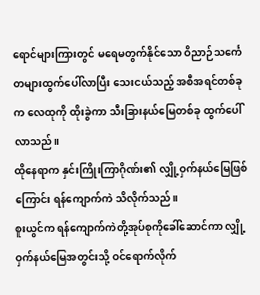ရောင်များကြားတွင် မရေမတွက်နိုင်သော ဝိညာဉ်သင်္ကေတများထွက်ပေါ်လာပြီး သေးငယ်သည့် အစီအရင်တစ်ခုက လေထုကို ထိုးခွဲကာ သီးခြားနယ်မြေတစ်ခု ထွက်ပေါ်လာသည်။
ထိုနေရာက နှင်းကြိုးကြာဂိုဏ်း၏ လျှို့ဝှက်နယ်မြေဖြစ်ကြောင်း ရန်ကျောက်ကဲ သိလိုက်သည်။
စူးယွင်က ရန်ကျောက်ကဲတို့အုပ်စုကိုခေါ်ဆောင်ကာ လျှို့ဝှက်နယ်မြေအတွင်းသို့ ဝင်ရောက်လိုက်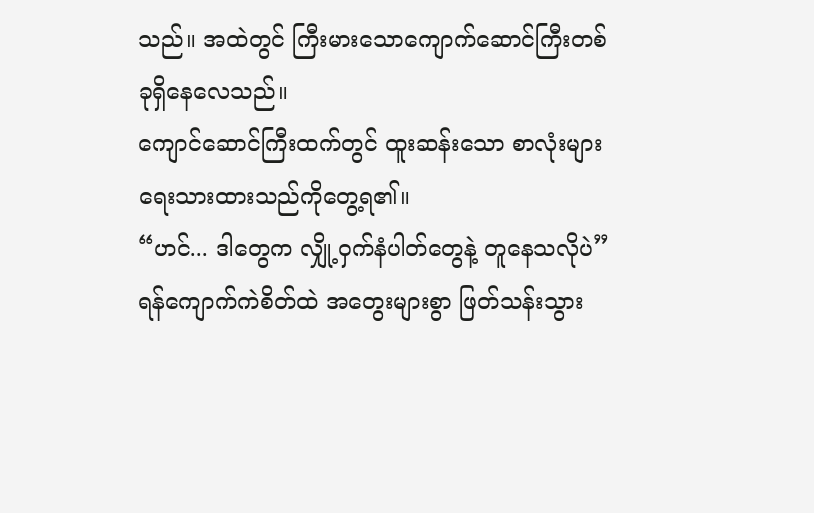သည်။ အထဲတွင် ကြီးမားသောကျောက်ဆောင်ကြီးတစ်ခုရှိနေလေသည်။
ကျောင်ဆောင်ကြီးထက်တွင် ထူးဆန်းသော စာလုံးများရေးသားထားသည်ကိုတွေ့ရ၏။
“ဟင်... ဒါတွေက လျှို့ဝှက်နံပါတ်တွေနဲ့ တူနေသလိုပဲ”
ရန်ကျောက်ကဲစိတ်ထဲ အတွေးများစွာ ဖြတ်သန်းသွား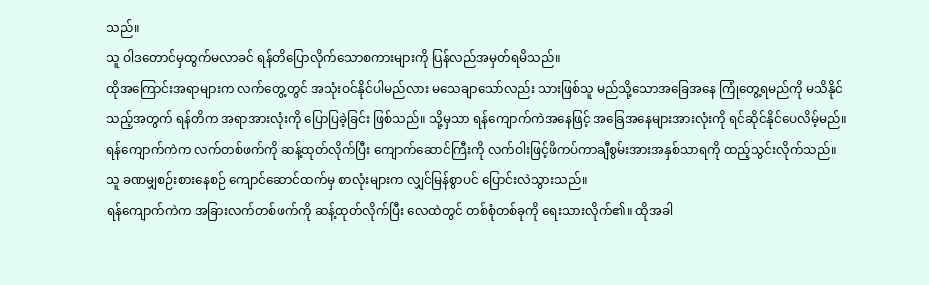သည်။
သူ ဝါဒတောင်မှထွက်မလာခင် ရန်တိပြောလိုက်သောစကားများကို ပြန်လည်အမှတ်ရမိသည်။
ထိုအကြောင်းအရာများက လက်တွေ့တွင် အသုံးဝင်နိုင်ပါမည်လား မသေချာသော်လည်း သားဖြစ်သူ မည်သို့သောအခြေအနေ ကြုံတွေ့ရမည်ကို မသိနိုင်သည့်အတွက် ရန်တိက အရာအားလုံးကို ပြောပြခဲ့ခြင်း ဖြစ်သည်။ သို့မှသာ ရန်ကျောက်ကဲအနေဖြင့် အခြေအနေများအားလုံးကို ရင်ဆိုင်နိုင်ပေလိမ့်မည်။
ရန်ကျောက်ကဲက လက်တစ်ဖက်ကို ဆန့်ထုတ်လိုက်ပြီး ကျောက်ဆောင်ကြီးကို လက်ဝါးဖြင့်ဖိကပ်ကာချီစွမ်းအားအနှစ်သာရကို ထည့်သွင်းလိုက်သည်။
သူ ခဏမျှစဉ်းစားနေစဉ် ကျောင်ဆောင်ထက်မှ စာလုံးများက လျှင်မြန်စွာပင် ပြောင်းလဲသွားသည်။
ရန်ကျောက်ကဲက အခြားလက်တစ်ဖက်ကို ဆန့်ထုတ်လိုက်ပြီး လေထဲတွင် တစ်စုံတစ်ခုကို ရေးသားလိုက်၏။ ထိုအခါ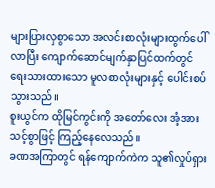များပြားလှစွာသော အလင်းစာလုံးများထွက်ပေါ်လာပြီး ကျောက်ဆောင်မျက်နှာပြင်ထက်တွင်ရေးသားထားသော မူလစာလုံးများနှင့် ပေါင်းစပ်သွားသည်။
စူးယွင်က ထိုမြင်ကွင်းကို အတော်လေး အံ့အားသင့်စွာဖြင့် ကြည့်နေလေသည်။
ခဏအကြာတွင် ရန်ကျောက်ကဲက သူ၏လှုပ်ရှား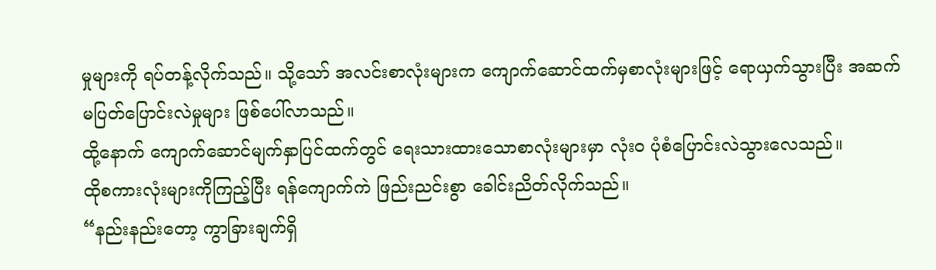မှုများကို ရပ်တန့်လိုက်သည်။ သို့သော် အလင်းစာလုံးများက ကျောက်ဆောင်ထက်မှစာလုံးများဖြင့် ရောယှက်သွားပြီး အဆက်မပြတ်ပြောင်းလဲမှုများ ဖြစ်ပေါ်လာသည်။
ထို့နောက် ကျောက်ဆောင်မျက်နှာပြင်ထက်တွင် ရေးသားထားသောစာလုံးများမှာ လုံးဝ ပုံစံပြောင်းလဲသွားလေသည်။
ထိုစကားလုံးများကိုကြည့်ပြီး ရန်ကျောက်ကဲ ဖြည်းညင်းစွာ ခေါင်းညိတ်လိုက်သည်။
“နည်းနည်းတော့ ကွာခြားချက်ရှိ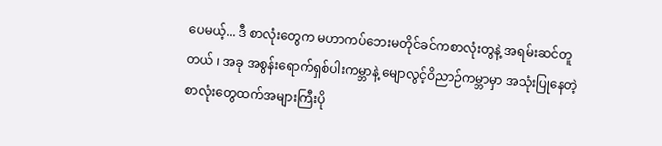ပေမယ့်... ဒီ စာလုံးတွေက မဟာကပ်ဘေးမတိုင်ခင်ကစာလုံးတွနဲ့ အရမ်းဆင်တူတယ် ၊ အခု အစွန်းရောက်ရှစ်ပါးကမ္ဘာနဲ့ မျောလွင့်ဝိညာဉ်ကမ္ဘာမှာ အသုံးပြုနေတဲ့ စာလုံးတွေထက်အများကြီးပို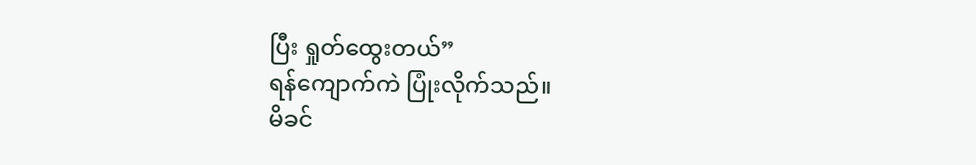ပြီး ရှုတ်ထွေးတယ်”
ရန်ကျောက်ကဲ ပြုံးလိုက်သည်။
မိခင်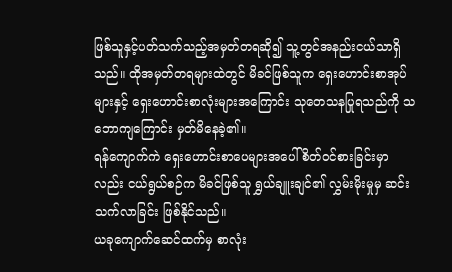ဖြစ်သူနှင့်ပတ်သက်သည့်အမှတ်တရဆို၍ သူ့တွင်အနည်းငယ်သာရှိသည်။ ထိုအမှတ်တရများထဲတွင် မိခင်ဖြစ်သူက ရှေးဟောင်းစာအုပ်များနှင့် ရှေးဟောင်းစာလုံးများအကြောင်း သုတေသနပြုရသည်ကို သဘောကျကြောင်း မှတ်မိနေခဲ့၏။
ရန်ကျောက်ကဲ ရှေးဟောင်းစာပေများအပေါ် စိတ်ဝင်စားခြင်းမှာလည်း ငယ်ရွယ်စဉ်က မိခင်ဖြစ်သူ ရွှယ်ချူးချင်၏ လွှမ်းမိုးမှုမှ ဆင်းသက်လာခြင်း ဖြစ်နိုင်သည်။
ယခုကျောက်ဆေင်ထက်မှ စာလုံး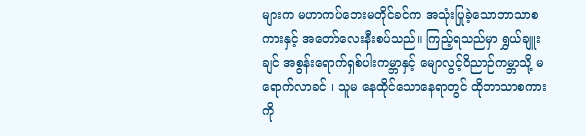များက မဟာကပ်ဘေးမတိုင်ခင်က အသုံးပြုခဲ့သောဘာသာစကားနှင့် အတော်လေးနီးစပ်သည်။ ကြည့်ရသည်မှာ ရွှယ်ချူးချင် အစွန်းရောက်ရှစ်ပါးကမ္ဘာနှင့် မျောလွင့်ဝိညာဉ်ကမ္ဘာသို့ မရောက်လာခင် ၊ သူမ နေထိုင်သောနေရာတွင် ထိုဘာသာစကားကို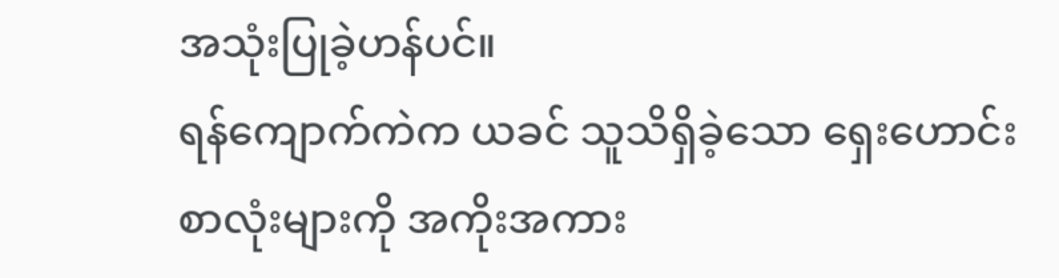အသုံးပြုခဲ့ဟန်ပင်။
ရန်ကျောက်ကဲက ယခင် သူသိရှိခဲ့သော ရှေးဟောင်းစာလုံးများကို အကိုးအကား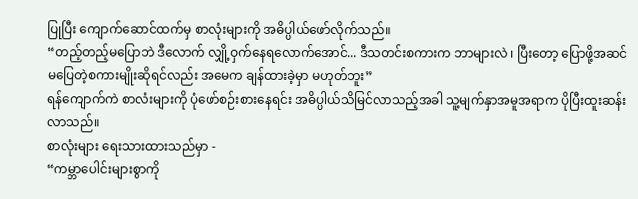ပြုပြီး ကျောက်ဆောင်ထက်မှ စာလုံးများကို အဓိပ္ပါယ်ဖော်လိုက်သည်။
“တည့်တည့်မပြောဘဲ ဒီလောက် လျှို့ဝှက်နေရလောက်အောင်... ဒီသတင်းစကားက ဘာများလဲ ၊ ပြီးတော့ ပြောဖို့အဆင်မပြေတဲ့စကားမျိုးဆိုရင်လည်း အမေက ချန်ထားခဲ့မှာ မဟုတ်ဘူး”
ရန်ကျောက်ကဲ စာလံးများကို ပုံဖော်စဉ်းစားနေရင်း အဓိပ္ပါယ်သိမြင်လာသည့်အခါ သူ့မျက်နှာအမူအရာက ပိုပြီးထူးဆန်းလာသည်။
စာလုံးများ ရေးသားထားသည်မှာ -
“ကမ္ဘာပေါင်းများစွာကို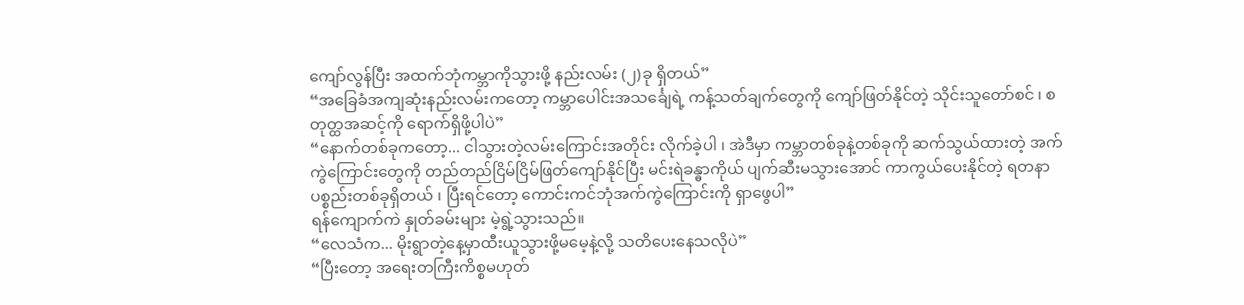ကျော်လွန်ပြီး အထက်ဘုံကမ္ဘာကိုသွားဖို့ နည်းလမ်း (၂)ခု ရှိတယ်”
“အခြေခံအကျဆုံးနည်းလမ်းကတော့ ကမ္ဘာပေါင်းအသင်္ချေရဲ့ ကန့်သတ်ချက်တွေကို ကျော်ဖြတ်နိုင်တဲ့ သိုင်းသူတော်စင် ၊ စတုတ္ထအဆင့်ကို ရောက်ရှိဖို့ပါပဲ”
“နောက်တစ်ခုကတော့... ငါသွားတဲ့လမ်းကြောင်းအတိုင်း လိုက်ခဲ့ပါ ၊ အဲဒီမှာ ကမ္ဘာတစ်ခုနဲ့တစ်ခုကို ဆက်သွယ်ထားတဲ့ အက်ကွဲကြောင်းတွေကို တည်တည်ငြိမ်ငြိမ်ဖြတ်ကျော်နိုင်ပြီး မင်းရဲခန္ဓာကိုယ် ပျက်ဆီးမသွားအောင် ကာကွယ်ပေးနိုင်တဲ့ ရတနာပစ္စည်းတစ်ခုရှိတယ် ၊ ပြီးရင်တော့ ကောင်းကင်ဘုံအက်ကွဲကြောင်းကို ရှာဖွေပါ”
ရန်ကျောက်ကဲ နှုတ်ခမ်းများ မဲ့ရွဲ့သွားသည်။
“လေသံက... မိုးရွာတဲ့နေ့မှာထီးယူသွားဖို့မမေ့နဲ့လို့ သတိပေးနေသလိုပဲ”
“ပြီးတော့ အရေးတကြီးကိစ္စမဟုတ်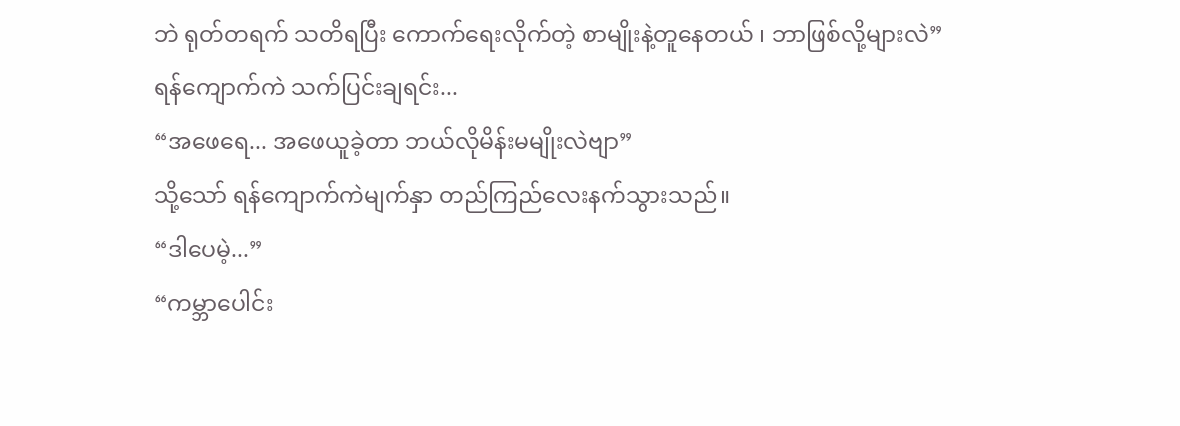ဘဲ ရုတ်တရက် သတိရပြီး ကောက်ရေးလိုက်တဲ့ စာမျိုးနဲ့တူနေတယ် ၊ ဘာဖြစ်လို့များလဲ”
ရန်ကျောက်ကဲ သက်ပြင်းချရင်း...
“အဖေရေ... အဖေယူခဲ့တာ ဘယ်လိုမိန်းမမျိုးလဲဗျာ”
သို့သော် ရန်ကျောက်ကဲမျက်နှာ တည်ကြည်လေးနက်သွားသည်။
“ဒါပေမဲ့...”
“ကမ္ဘာပေါင်း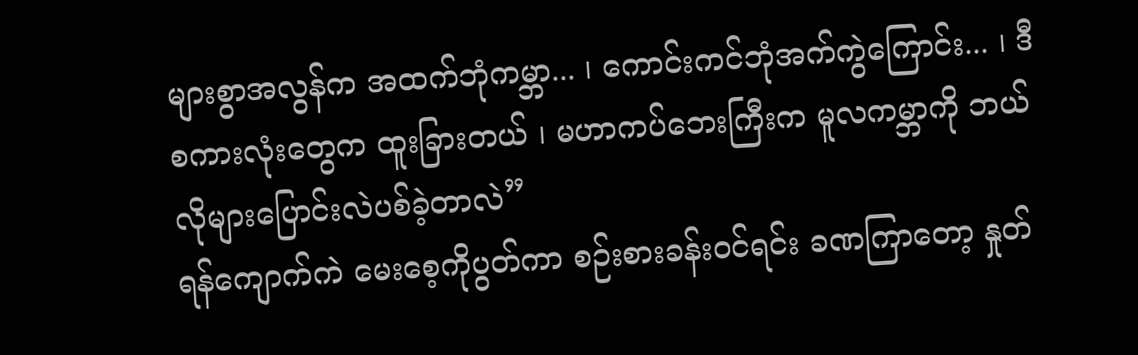များစွာအလွန်က အထက်ဘုံကမ္ဘာ... ၊ ကောင်းကင်ဘုံအက်ကွဲကြောင်း... ၊ ဒီစကားလုံးတွေက ထူးခြားတယ် ၊ မဟာကပ်ဘေးကြီးက မူလကမ္ဘာကို ဘယ်လိုများပြောင်းလဲပစ်ခဲ့တာလဲ”
ရန်ကျောက်ကဲ မေးစေ့ကိုပွတ်ကာ စဉ်းစားခန်းဝင်ရင်း ခဏကြာတော့ နှုတ်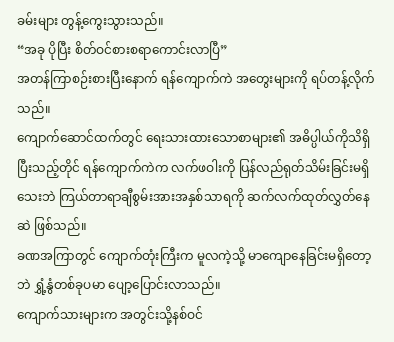ခမ်းများ တွန့်ကွေးသွားသည်။
“အခု ပိုပြီး စိတ်ဝင်စားစရာကောင်းလာပြီ”
အတန်ကြာစဉ်းစားပြီးနောက် ရန်ကျောက်ကဲ အတွေးများကို ရပ်တန့်လိုက်သည်။
ကျောက်ဆောင်ထက်တွင် ရေးသားထားသောစာများ၏ အဓိပ္ပါယ်ကိုသိရှိပြီးသည့်တိုင် ရန်ကျောက်ကဲက လက်ဖဝါးကို ပြန်လည်ရုတ်သိမ်းခြင်းမရှိသေးဘဲ ကြယ်တာရာချီစွမ်းအားအနှစ်သာရကို ဆက်လက်ထုတ်လွှတ်နေဆဲ ဖြစ်သည်။
ခဏအကြာတွင် ကျောက်တုံးကြီးက မူလကဲ့သို့ မာကျောနေခြင်းမရှိတော့ဘဲ ရွှံ့နွံတစ်ခုပမာ ပျော့ပြောင်းလာသည်။
ကျောက်သားများက အတွင်းသို့နစ်ဝင်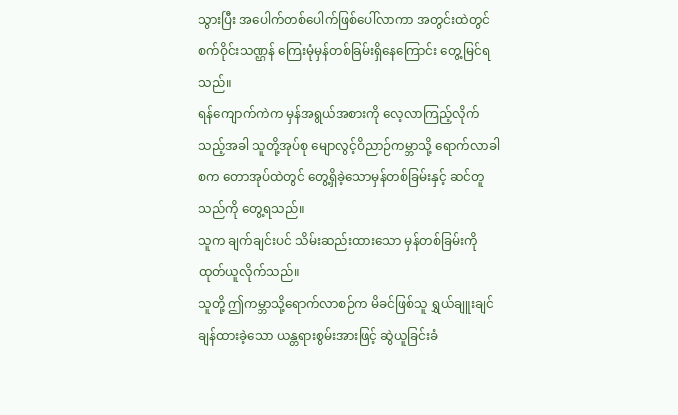သွားပြီး အပေါက်တစ်ပေါက်ဖြစ်ပေါ်လာကာ အတွင်းထဲတွင် စက်ဝိုင်းသဏ္ဌန် ကြေးမုံမှန်တစ်ခြမ်းရှိနေကြောင်း တွေ့မြင်ရသည်။
ရန်ကျောက်ကဲက မှန်အရွယ်အစားကို လေ့လာကြည့်လိုက်သည့်အခါ သူတို့အုပ်စု မျောလွင့်ဝိညာဉ်ကမ္ဘာသို့ ရောက်လာခါစက တောအုပ်ထဲတွင် တွေ့ရှိခဲ့သောမှန်တစ်ခြမ်းနှင့် ဆင်တူသည်ကို တွေ့ရသည်။
သူက ချက်ချင်းပင် သိမ်းဆည်းထားသော မှန်တစ်ခြမ်းကို ထုတ်ယူလိုက်သည်။
သူတို့ ဤကမ္ဘာသို့ရောက်လာစဉ်က မိခင်ဖြစ်သူ ရွှယ်ချူးချင်ချန်ထားခဲ့သော ယန္တရားစွမ်းအားဖြင့် ဆွဲယူခြင်းခံ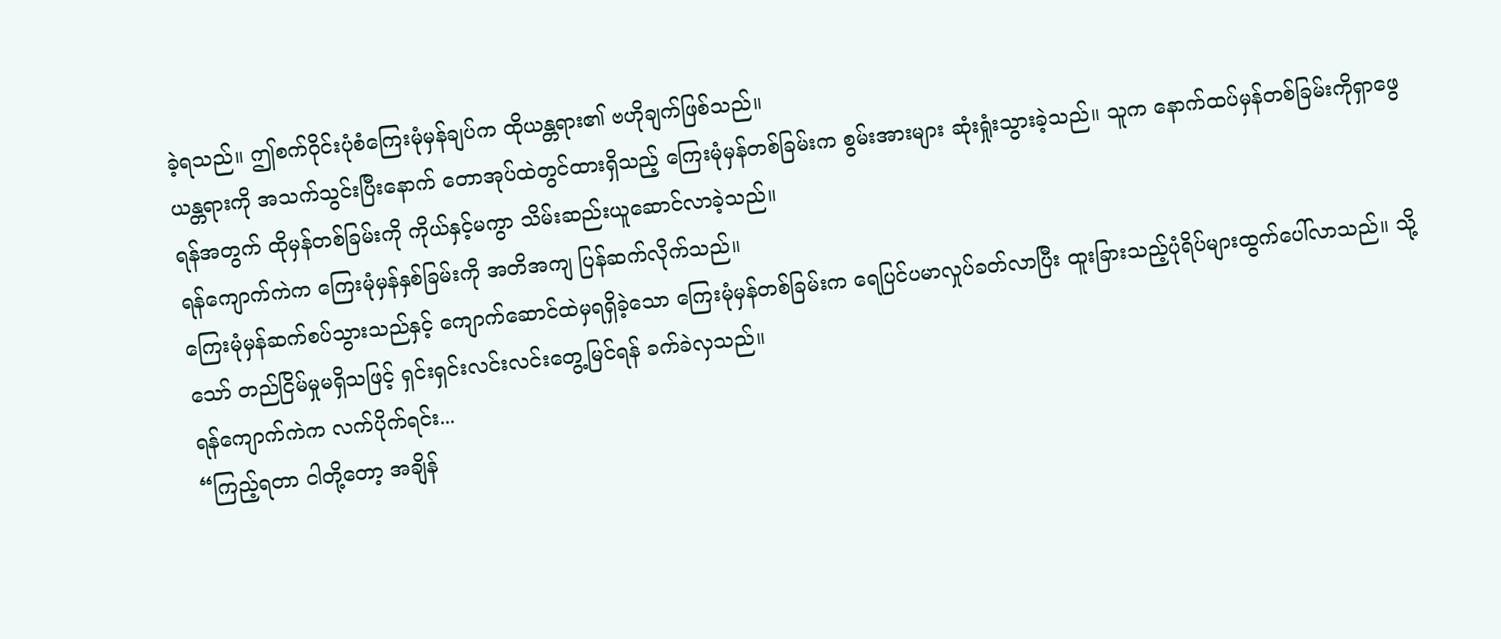ခဲ့ရသည်။ ဤစက်ဝိုင်းပုံစံကြေးမုံမှန်ချပ်က ထိုယန္တရား၏ ဗဟိုချက်ဖြစ်သည်။
ယန္တရားကို အသက်သွင်းပြီးနောက် တောအုပ်ထဲတွင်ထားရှိသည့် ကြေးမုံမှန်တစ်ခြမ်းက စွမ်းအားများ ဆုံးရှုံးသွားခဲ့သည်။ သူက နောက်ထပ်မှန်တစ်ခြမ်းကိုရှာဖွေရန်အတွက် ထိုမှန်တစ်ခြမ်းကို ကိုယ်နှင့်မကွာ သိမ်းဆည်းယူဆောင်လာခဲ့သည်။
ရန်ကျောက်ကဲက ကြေးမုံမှန်နှစ်ခြမ်းကို အတိအကျ ပြန်ဆက်လိုက်သည်။
ကြေးမုံမှန်ဆက်စပ်သွားသည်နှင့် ကျောက်ဆောင်ထဲမှရရှိခဲ့သော ကြေးမုံမှန်တစ်ခြမ်းက ရေပြင်ပမာလှုပ်ခတ်လာပြီး ထူးခြားသည့်ပုံရိပ်များထွက်ပေါ်လာသည်။ သို့သော် တည်ငြိမ်မှုမရှိသဖြင့် ရှင်းရှင်းလင်းလင်းတွေ့မြင်ရန် ခက်ခဲလှသည်။
ရန်ကျောက်ကဲက လက်ပိုက်ရင်း...
“ကြည့်ရတာ ငါတို့တော့ အချိန်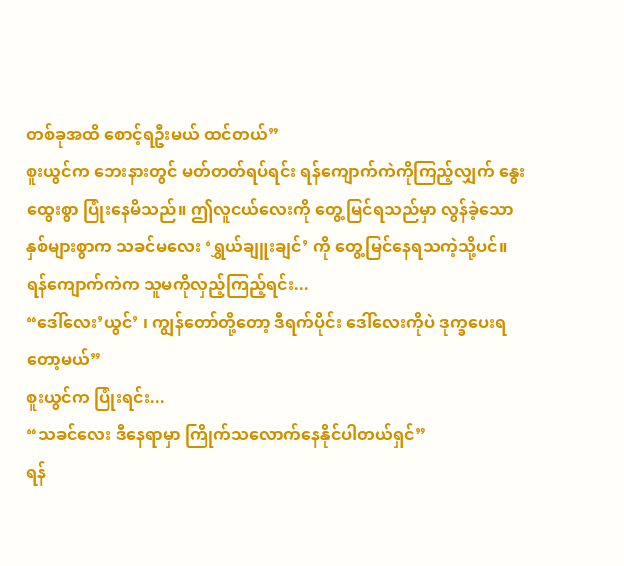တစ်ခုအထိ စောင့်ရဦးမယ် ထင်တယ်”
စူးယွင်က ဘေးနားတွင် မတ်တတ်ရပ်ရင်း ရန်ကျောက်ကဲကိုကြည့်လျှက် နွေးထွေးစွာ ပြုံးနေမိသည်။ ဤလူငယ်လေးကို တွေ့မြင်ရသည်မှာ လွန်ခဲ့သောနှစ်များစွာက သခင်မလေး ‘ရွှယ်ချူးချင်’ ကို တွေ့မြင်နေရသကဲ့သို့ပင်။
ရန်ကျောက်ကဲက သူမကိုလှည့်ကြည့်ရင်း...
“ဒေါ်လေး’ယွင်’ ၊ ကျွန်တော်တို့တော့ ဒီရက်ပိုင်း ဒေါ်လေးကိုပဲ ဒုက္ခပေးရတော့မယ်”
စူးယွင်က ပြုံးရင်း...
“သခင်လေး ဒီနေရာမှာ ကြိုက်သလောက်နေနိုင်ပါတယ်ရှင်”
ရန်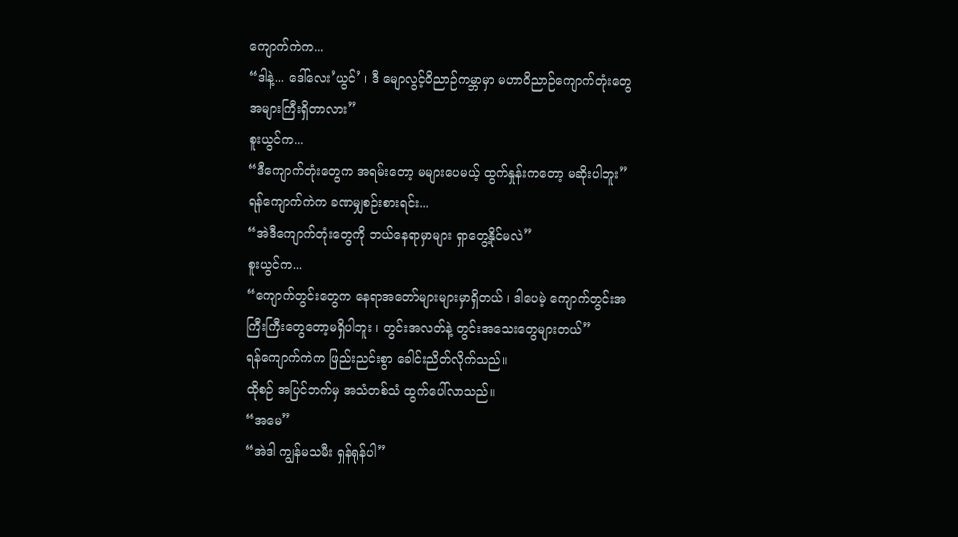ကျောက်ကဲက...
“ဒါနဲ့... ဒေါ်လေး’ယွင်’ ၊ ဒီ မျောလွင့်ဝိညာဉ်ကမ္ဘာမှာ မဟာဝိညာဉ်ကျောက်တုံးတွေ အများကြီးရှိတာလား”
စူးယွင်က...
“ဒီကျောက်တုံးတွေက အရမ်းတော့ မများပေမယ့် ထွက်နှုန်းကတော့ မဆိုးပါဘူး”
ရန်ကျောက်ကဲက ခဏမျှစဉ်းစားရင်း...
“အဲဒီကျောက်တုံးတွေကို ဘယ်နေရာမှာများ ရှာတွေ့နိုင်မလဲ”
စူးယွင်က...
“ကျောက်တွင်းတွေက နေရာအတော်များများမှာရှိတယ် ၊ ဒါပေမဲ့ ကျောက်တွင်းအကြီးကြီးတွေတော့မရှိပါဘူး ၊ တွင်းအလတ်နဲ့ တွင်းအသေးတွေများတယ်”
ရန်ကျောက်ကဲက ဖြည်းညင်းစွာ ခေါင်းညိတ်လိုက်သည်။
ထိုစဉ် အပြင်ဘက်မှ အသံတစ်သံ ထွက်ပေါ်လာသည်။
“အမေ”
“အဲဒါ ကျွန်မသမီး ရှန်ရုန်ပါ”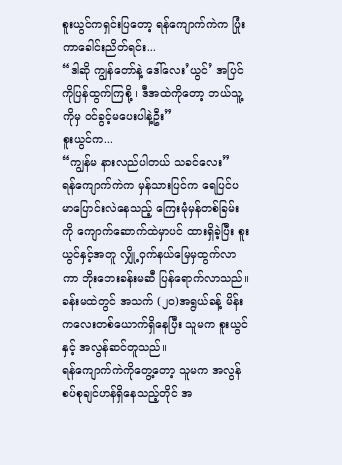စူးယွင်ကရှင်းပြတော့ ရန်ကျောက်ကဲက ပြုံးကာခေါင်းညိတ်ရင်း...
“ဒါဆို ကျွန်တော်နဲ့ ဒေါ်လေး’ယွင်’ အပြင်ကိုပြန်ထွက်ကြစို့ ၊ ဒီအထဲကိုတော့ ဘယ်သူ့ကိုမှ ဝင်ခွင့်မပေးပါနဲ့ဦး”
စူးယွင်က...
“ကျွန်မ နားလည်ပါတယ် သခင်လေး”
ရန်ကျောက်ကဲက မှန်သားပြင်က ရေပြင်ပမာပြောင်းလဲနေသည့် ကြေးမုံမှန်တစ်ခြမ်းကို ကျောက်ဆောက်ထဲမှာပင် ထားရှိခဲ့ပြီး စူးယွင်နှင့်အတူ လျှို့ဝှက်နယ်မြေမှထွက်လာကာ ဘိုးဘေးခန်းမဆီ ပြန်ရောက်လာသည်။
ခန်းမထဲတွင် အသက် (၂၀)အရွယ်ခန့် မိန်းကလေးတစ်ယောက်ရှိနေပြီး သူမက စူးယွင်နှင့် အလွန်ဆင်တူသည်။
ရန်ကျောက်ကဲကိုတွေ့တော့ သူမက အလွန်စပ်စုချင်ဟန်ရှိနေသည့်တိုင် အ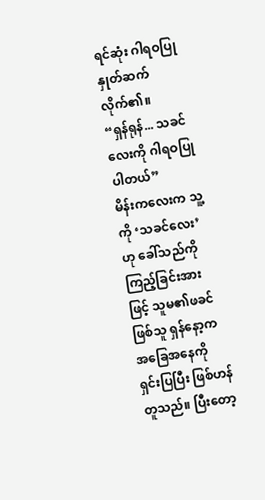ရင်ဆုံး ဂါရဝပြု နှုတ်ဆက်လိုက်၏။
“ရှန်ရုန်... သခင်လေးကို ဂါရဝပြုပါတယ်”
မိန်းကလေးက သူ့ကို ‘သခင်လေး’ ဟု ခေါ်သည်ကိုကြည့်ခြင်းအားဖြင့် သူမ၏ဖခင်ဖြစ်သူ ရှန်နော့က အခြေအနေကို ရှင်းပြပြီး ဖြစ်ဟန်တူသည်။ ပြီးတော့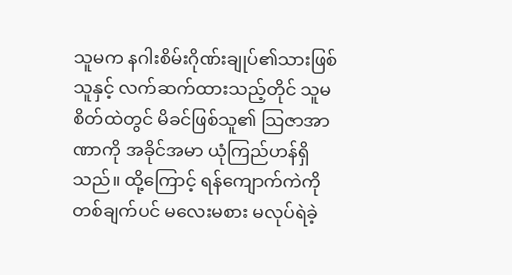သူမက နဂါးစိမ်းဂိုဏ်းချုပ်၏သားဖြစ်သူနှင့် လက်ဆက်ထားသည့်တိုင် သူမစိတ်ထဲတွင် မိခင်ဖြစ်သူ၏ သြဇာအာဏာကို အခိုင်အမာ ယုံကြည်ဟန်ရှိသည်။ ထို့ကြောင့် ရန်ကျောက်ကဲကို တစ်ချက်ပင် မလေးမစား မလုပ်ရဲခဲ့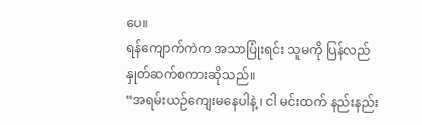ပေ။
ရန်ကျောက်ကဲက အသာပြုံးရင်း သူမကို ပြန်လည်နှုတ်ဆက်စကားဆိုသည်။
“အရမ်းယဉ်ကျေးမနေပါနဲ့ ၊ ငါ မင်းထက် နည်းနည်း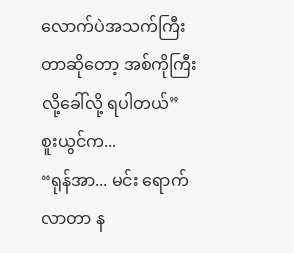လောက်ပဲအသက်ကြီးတာဆိုတော့ အစ်ကိုကြီးလို့ခေါ်လို့ ရပါတယ်”
စူးယွင်က...
“ရုန်အာ... မင်း ရောက်လာတာ န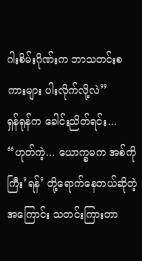ဂါးစိမ်းဂိုဏ်းက ဘာသတင်းစကားများ ပါးလိုက်လို့လဲ”
ရှန်ရုန်က ခေါင်းညိတ်ရင်း...
“ဟုတ်ကဲ့... ယောက္ခမက အစ်ကိုကြီး’ရန်’ တို့ရောက်နေတယ်ဆိုတဲ့အကြောင်း သတင်းကြားတာ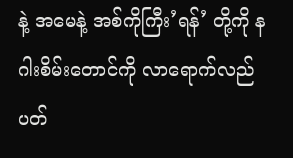နဲ့ အမေနဲ့ အစ်ကိုကြီး’ရန်’ တို့ကို နဂါးစိမ်းတောင်ကို လာရောက်လည်ပတ်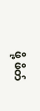ဖို့ ဖိတ်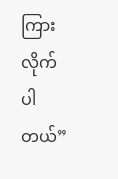ကြားလိုက်ပါတယ်”